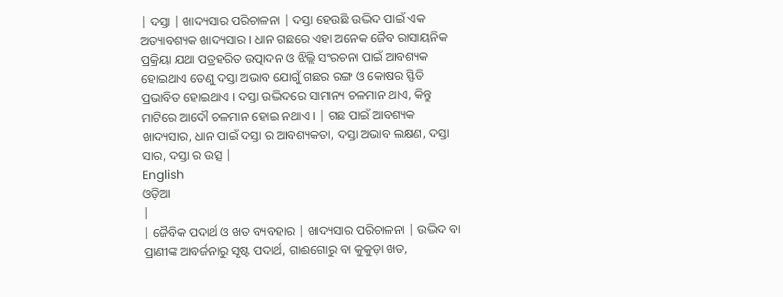| ଦସ୍ତା | ଖାଦ୍ୟସାର ପରିଚାଳନା | ଦସ୍ତା ହେଉଛି ଉଦ୍ଭିଦ ପାଇଁ ଏକ ଅତ୍ୟାବଶ୍ୟକ ଖାଦ୍ୟସାର । ଧାନ ଗଛରେ ଏହା ଅନେକ ଜୈବ ରାସାୟନିକ ପ୍ରକ୍ରିୟା ଯଥା ପତ୍ରହରିତ ଉତ୍ପାଦନ ଓ ଝିଲ୍ଲି ସଂରଚନା ପାଇଁ ଆବଶ୍ୟକ ହୋଇଥାଏ ତେଣୁ ଦସ୍ତା ଅଭାବ ଯୋଗୁଁ ଗଛର ରଙ୍ଗ ଓ କୋଷର ସ୍ଫିତି ପ୍ରଭାବିତ ହୋଇଥାଏ । ଦସ୍ତା ଉଦ୍ଭିଦରେ ସାମାନ୍ୟ ଚଳମାନ ଥାଏ, କିନ୍ତୁ ମାଟିରେ ଆଦୌ ଚଳମାନ ହୋଇ ନଥାଏ । | ଗଛ ପାଇଁ ଆବଶ୍ୟକ ଖାଦ୍ୟସାର, ଧାନ ପାଇଁ ଦସ୍ତା ର ଆବଶ୍ୟକତା, ଦସ୍ତା ଅଭାବ ଲକ୍ଷଣ, ଦସ୍ତା ସାର, ଦସ୍ତା ର ଉତ୍ସ |
English
ଓଡ଼ିଆ
|
| ଜୈବିକ ପଦାର୍ଥ ଓ ଖତ ବ୍ୟବହାର | ଖାଦ୍ୟସାର ପରିଚାଳନା | ଉଦ୍ଭିଦ ବା ପ୍ରାଣୀଙ୍କ ଆବର୍ଜନାରୁ ସୃଷ୍ଟ ପଦାର୍ଥ, ଗାଈଗୋରୁ ବା କୁକୁଡ଼ା ଖତ,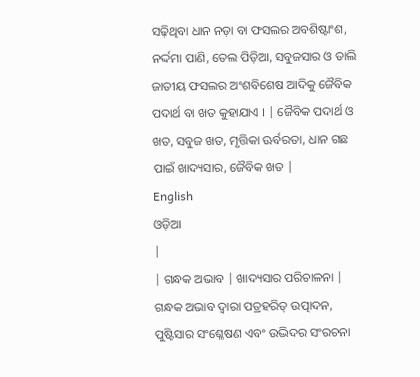ସଢ଼ିଥିବା ଧାନ ନଡ଼ା ବା ଫସଲର ଅବଶିଷ୍ଟାଂଶ, ନର୍ଦ୍ଦମା ପାଣି, ତେଲ ପିଡ଼ିଆ, ସବୁଜସାର ଓ ଡାଲି ଜାତୀୟ ଫସଲର ଅଂଶବିଶେଷ ଆଦିକୁ ଜୈବିକ ପଦାର୍ଥ ବା ଖତ କୁହାଯାଏ । | ଜୈବିକ ପଦାର୍ଥ ଓ ଖତ, ସବୁଜ ଖତ, ମୃତ୍ତିକା ଊର୍ବରତା, ଧାନ ଗଛ ପାଇଁ ଖାଦ୍ୟସାର, ଜୈବିକ ଖତ |
English
ଓଡ଼ିଆ
|
| ଗନ୍ଧକ ଅଭାବ | ଖାଦ୍ୟସାର ପରିଚାଳନା | ଗନ୍ଧକ ଅଭାବ ଦ୍ୱାରା ପତ୍ରହରିତ୍ ଉତ୍ପାଦନ, ପୁଷ୍ଟିସାର ସଂଶ୍ଳେଷଣ ଏବଂ ଉଦ୍ଭିଦର ସଂରଚନା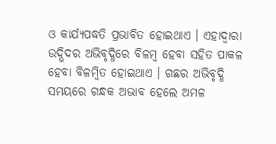ଓ କାର୍ଯ୍ୟପଦ୍ଧତି ପ୍ରଭାବିତ ହୋଇଥାଏ । ଏହାଦ୍ୱାରା ଉଦ୍ଭିଦର ଅଭିବୃଦ୍ଧିରେ ବିଳମ୍ବ ହେବା ସହିତ ପାକଳ ହେବା ବିଳମ୍ବିତ ହୋଇଥାଏ । ଗଛର ଅଭିବୃଦ୍ଧି ସମୟରେ ଗନ୍ଧକ ଅଭାବ ହେଲେ ଅମଳ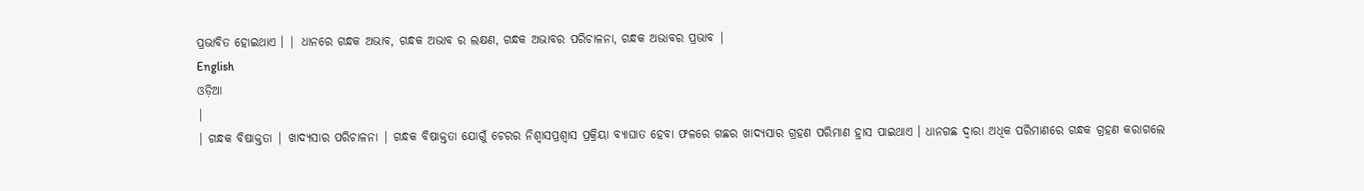ପ୍ରଭାବିତ ହୋଇଥାଏ । | ଧାନରେ ଗନ୍ଧକ ଅଭାବ, ଗନ୍ଧକ ଅଭାବ ର ଲକ୍ଷଣ, ଗନ୍ଧକ ଅଭାବର ପରିଚାଳନା, ଗନ୍ଧକ ଅଭାବର ପ୍ରଭାବ |
English
ଓଡ଼ିଆ
|
| ଗନ୍ଧକ ବିଷାକ୍ତତା | ଖାଦ୍ୟସାର ପରିଚାଳନା | ଗନ୍ଧକ ବିଷାକ୍ତତା ଯୋଗୁଁ ଚେରର ନିଶ୍ୱାସପ୍ରଶ୍ୱାସ ପ୍ରକ୍ରିୟା ବ୍ୟାଘାତ ହେବା ଫଳରେ ଗଛର ଖାଦ୍ୟସାର ଗ୍ରହଣ ପରିମାଣ ହ୍ରାସ ପାଇଥାଏ । ଧାନଗଛ ଦ୍ୱାରା ଅଧିକ ପରିମାଣରେ ଗନ୍ଧକ ଗ୍ରହଣ କରାଗଲେ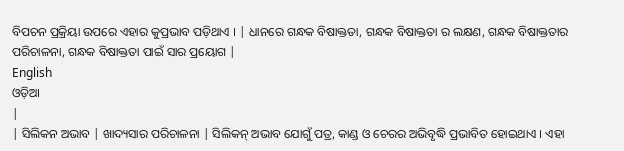ବିପଚନ ପ୍ରକ୍ରିୟା ଉପରେ ଏହାର କୁପ୍ରଭାବ ପଡ଼ିଥାଏ । | ଧାନରେ ଗନ୍ଧକ ବିଷାକ୍ତତା, ଗନ୍ଧକ ବିଷାକ୍ତତା ର ଲକ୍ଷଣ, ଗନ୍ଧକ ବିଷାକ୍ତତାର ପରିଚାଳନା, ଗନ୍ଧକ ବିଷାକ୍ତତା ପାଇଁ ସାର ପ୍ରୟୋଗ |
English
ଓଡ଼ିଆ
|
| ସିଲିକନ ଅଭାବ | ଖାଦ୍ୟସାର ପରିଚାଳନା | ସିଲିକନ୍ ଅଭାବ ଯୋଗୁଁ ପତ୍ର, କାଣ୍ଡ ଓ ଚେରର ଅଭିବୃଦ୍ଧି ପ୍ରଭାବିତ ହୋଇଥାଏ । ଏହା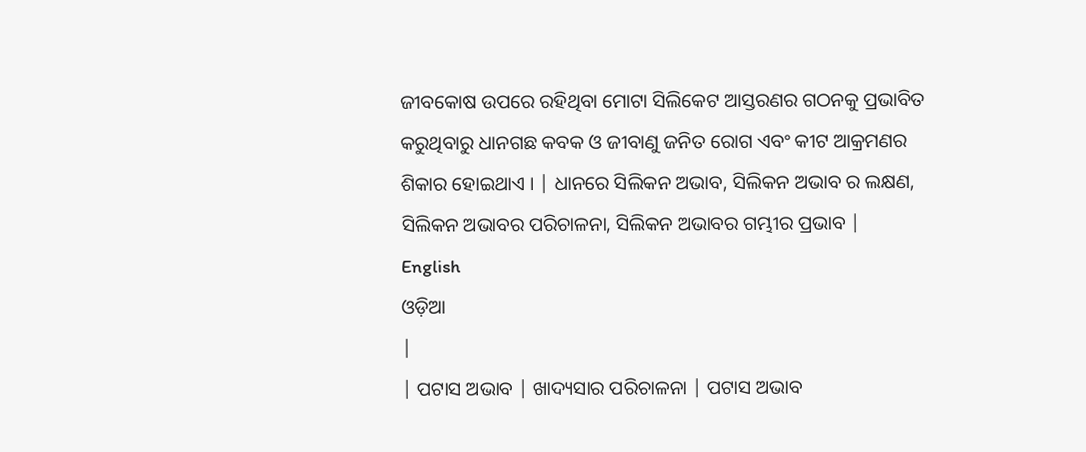ଜୀବକୋଷ ଉପରେ ରହିଥିବା ମୋଟା ସିଲିକେଟ ଆସ୍ତରଣର ଗଠନକୁ ପ୍ରଭାବିତ କରୁଥିବାରୁ ଧାନଗଛ କବକ ଓ ଜୀବାଣୁ ଜନିତ ରୋଗ ଏବଂ କୀଟ ଆକ୍ରମଣର ଶିକାର ହୋଇଥାଏ । | ଧାନରେ ସିଲିକନ ଅଭାବ, ସିଲିକନ ଅଭାବ ର ଲକ୍ଷଣ, ସିଲିକନ ଅଭାବର ପରିଚାଳନା, ସିଲିକନ ଅଭାବର ଗମ୍ଭୀର ପ୍ରଭାବ |
English
ଓଡ଼ିଆ
|
| ପଟାସ ଅଭାବ | ଖାଦ୍ୟସାର ପରିଚାଳନା | ପଟାସ ଅଭାବ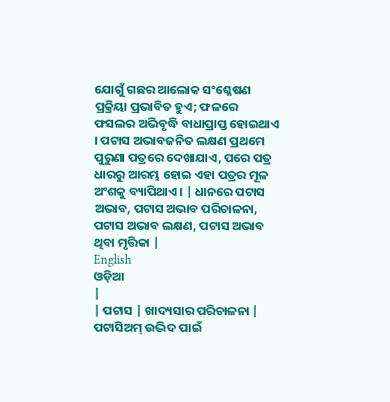ଯୋଗୁଁ ଗଛର ଆଲୋକ ସଂଶ୍ଳେଷଣ ପ୍ରକ୍ରିୟା ପ୍ରଭାବିତ ହୁଏ; ଫଳରେ ଫସଲର ଅଭିବୃଦ୍ଧି ବାଧାପ୍ରାପ୍ତ ହୋଇଥାଏ । ପଟାସ ଅଭାବଜନିତ ଲକ୍ଷଣ ପ୍ରଥମେ ପୁରୁଣା ପତ୍ରରେ ଦେଖାଯାଏ, ପରେ ପତ୍ର ଧାରରୁ ଆରମ୍ଭ ହୋଇ ଏହା ପତ୍ରର ମୂଳ ଅଂଶକୁ ବ୍ୟାପିଥାଏ । | ଧାନରେ ପଟାସ ଅଭାବ, ପଟାସ ଅଭାବ ପରିଚାଳନା, ପଟାସ ଅଭାବ ଲକ୍ଷଣ, ପଟାସ ଅଭାବ ଥିବା ମୃତ୍ତିକା |
English
ଓଡ଼ିଆ
|
| ପଟାସ | ଖାଦ୍ୟସାର ପରିଚାଳନା | ପଟାସିଅମ୍ ଉଦ୍ଭିଦ ପାଇଁ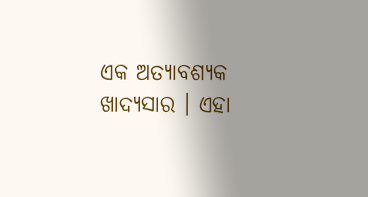ଏକ ଅତ୍ୟାବଶ୍ୟକ ଖାଦ୍ୟସାର । ଏହା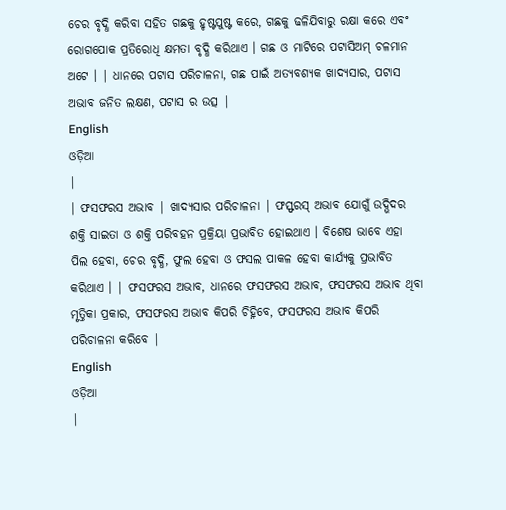ଚେର ବୃଦ୍ଧି କରିବା ସହିତ ଗଛକୁ ହୃଷ୍ଟପୁଷ୍ଟ କରେ, ଗଛକୁ ଢଳିଯିବାରୁ ରକ୍ଷା କରେ ଏବଂ ରୋଗପୋକ ପ୍ରତିରୋଧି କ୍ଷମତା ବୃଦ୍ଧି କରିଥାଏ । ଗଛ ଓ ମାଟିରେ ପଟାସିଅମ୍ ଚଳମାନ ଅଟେ । | ଧାନରେ ପଟାସ ପରିଚାଳନା, ଗଛ ପାଇଁ ଅତ୍ୟବଶ୍ୟକ ଖାଦ୍ୟସାର, ପଟାସ ଅଭାବ ଜନିତ ଲକ୍ଷଣ, ପଟାସ ର ଉତ୍ସ |
English
ଓଡ଼ିଆ
|
| ଫସଫରସ ଅଭାବ | ଖାଦ୍ୟସାର ପରିଚାଳନା | ଫସ୍ଫରସ୍ ଅଭାବ ଯୋଗୁଁ ଉଦ୍ଭିଦର ଶକ୍ତି ସାଇତା ଓ ଶକ୍ତି ପରିବହନ ପ୍ରକ୍ରିୟା ପ୍ରଭାବିତ ହୋଇଥାଏ । ବିଶେଷ ଭାବେ ଏହା ପିଲ ହେବା, ଚେର ବୃଦ୍ଧି, ଫୁଲ ହେବା ଓ ଫସଲ ପାକଳ ହେବା କାର୍ଯ୍ୟକୁ ପ୍ରଭାବିତ କରିଥାଏ । | ଫସଫରସ ଅଭାବ, ଧାନରେ ଫସଫରସ ଅଭାବ, ଫସଫରସ ଅଭାବ ଥିବା ମୃତ୍ତିକା ପ୍ରକାର, ଫସଫରସ ଅଭାବ କିପରି ଚିହ୍ନିବେ, ଫସଫରସ ଅଭାବ କିପରି ପରିଚାଳନା କରିବେ |
English
ଓଡ଼ିଆ
|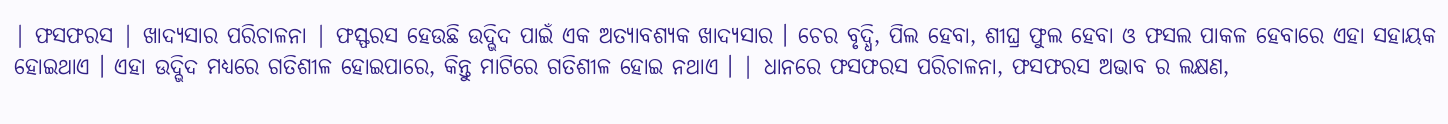| ଫସଫରସ | ଖାଦ୍ୟସାର ପରିଚାଳନା | ଫସ୍ଫରସ ହେଉଛି ଉଦ୍ଭିଦ ପାଇଁ ଏକ ଅତ୍ୟାବଶ୍ୟକ ଖାଦ୍ୟସାର । ଚେର ବୃଦ୍ଧି, ପିଲ ହେବା, ଶୀଘ୍ର ଫୁଲ ହେବା ଓ ଫସଲ ପାକଳ ହେବାରେ ଏହା ସହାୟକ ହୋଇଥାଏ । ଏହା ଉଦ୍ଭିଦ ମଧ୍ୟରେ ଗତିଶୀଳ ହୋଇପାରେ, କିନ୍ତୁ ମାଟିରେ ଗତିଶୀଳ ହୋଇ ନଥାଏ । | ଧାନରେ ଫସଫରସ ପରିଚାଳନା, ଫସଫରସ ଅଭାବ ର ଲକ୍ଷଣ,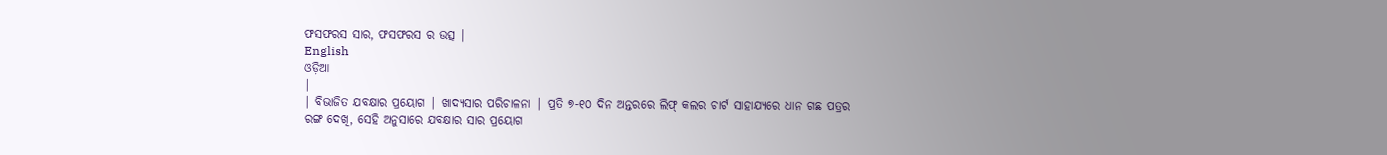ଫସଫରସ ସାର, ଫସଫରସ ର ଉତ୍ସ |
English
ଓଡ଼ିଆ
|
| ବିଭାଜିତ ଯବକ୍ଷାର ପ୍ରୟୋଗ | ଖାଦ୍ୟସାର ପରିଚାଳନା | ପ୍ରତି ୭-୧୦ ଦିନ ଅନ୍ତରରେ ଲିଫ୍ କଲର ଚାର୍ଟ ସାହାଯ୍ୟରେ ଧାନ ଗଛ ପତ୍ରର ରଙ୍ଗ ଦେଖି, ସେହି ଅନୁସାରେ ଯବକ୍ଷାର ସାର ପ୍ରୟୋଗ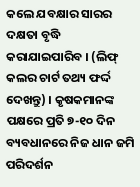କଲେ ଯବକ୍ଷାର ସାରର ଦକ୍ଷତା ବୃଦ୍ଧି କରାଯାଇପାରିବ । (ଲିଫ୍ କଲର ଚାର୍ଟ ତଥ୍ୟ ଫର୍ଦ୍ଦ ଦେଖନ୍ତୁ) । କୃଷକମାନଙ୍କ ପକ୍ଷରେ ପ୍ରତି ୭-୧୦ ଦିନ ବ୍ୟବଧାନରେ ନିଜ ଧାନ ଜମି ପରିଦର୍ଶନ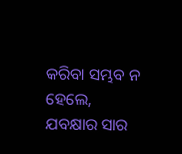କରିବା ସମ୍ଭବ ନ ହେଲେ, ଯବକ୍ଷାର ସାର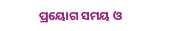ପ୍ରୟୋଗ ସମୟ ଓ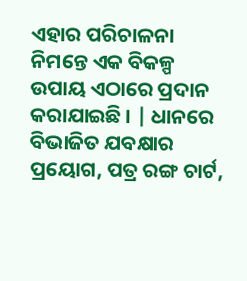ଏହାର ପରିଚାଳନା ନିମନ୍ତେ ଏକ ବିକଳ୍ପ ଉପାୟ ଏଠାରେ ପ୍ରଦାନ କରାଯାଇଛି । | ଧାନରେ ବିଭାଜିତ ଯବକ୍ଷାର ପ୍ରୟୋଗ, ପତ୍ର ରଙ୍ଗ ଚାର୍ଟ,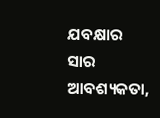ଯବକ୍ଷାର ସାର ଆବଶ୍ୟକତା,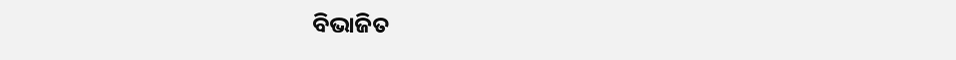ବିଭାଜିତ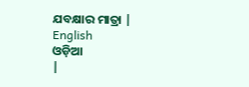ଯବକ୍ଷାର ମାତ୍ରା |
English
ଓଡ଼ିଆ
|